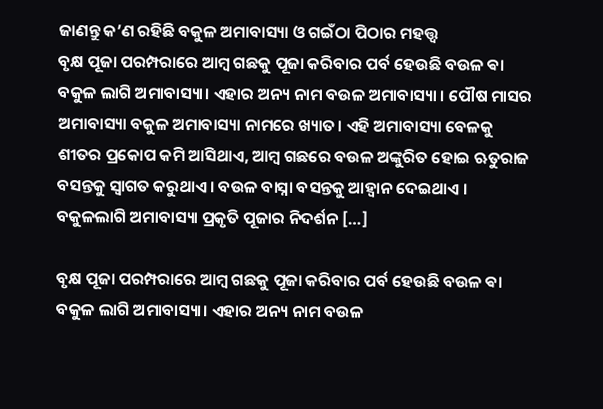ଜାଣନ୍ତୁ କ’ଣ ରହିଛି ବକୁଳ ଅମାବାସ୍ୟା ଓ ଗଇଁଠା ପିଠାର ମହତ୍ତ୍ବ
ବୃକ୍ଷ ପୂଜା ପରମ୍ପରାରେ ଆମ୍ବ ଗଛକୁ ପୂଜା କରିବାର ପର୍ବ ହେଉଛି ବଉଳ ଵା ବକୁଳ ଲାଗି ଅମାବାସ୍ୟା। ଏହାର ଅନ୍ୟ ନାମ ବଉଳ ଅମାବାସ୍ୟା । ପୌଷ ମାସର ଅମାବାସ୍ୟା ବକୁଳ ଅମାବାସ୍ୟା ନାମରେ ଖ୍ୟାତ। ଏହି ଅମାବାସ୍ୟା ବେଳକୁ ଶୀତର ପ୍ରକୋପ କମି ଆସିଥାଏ, ଆମ୍ବ ଗଛରେ ବଉଳ ଅଙ୍କୁରିତ ହୋଇ ଋତୁରାଜ ବସନ୍ତକୁ ସ୍ୱାଗତ କରୁଥାଏ । ବଉଳ ବାସ୍ନା ବସନ୍ତକୁ ଆହ୍ୱାନ ଦେଇଥାଏ । ବକୁଳଲାଗି ଅମାବାସ୍ୟା ପ୍ରକୃତି ପୂଜାର ନିଦର୍ଶନ […]

ବୃକ୍ଷ ପୂଜା ପରମ୍ପରାରେ ଆମ୍ବ ଗଛକୁ ପୂଜା କରିବାର ପର୍ବ ହେଉଛି ବଉଳ ଵା ବକୁଳ ଲାଗି ଅମାବାସ୍ୟା। ଏହାର ଅନ୍ୟ ନାମ ବଉଳ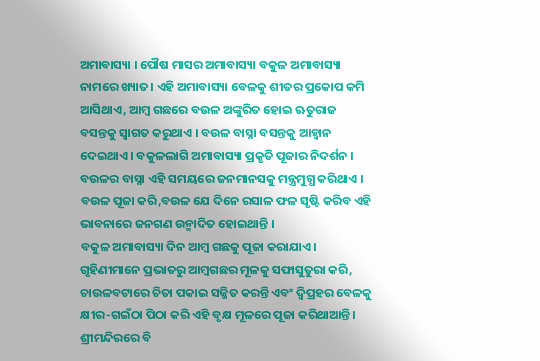ଅମାବାସ୍ୟା । ପୌଷ ମାସର ଅମାବାସ୍ୟା ବକୁଳ ଅମାବାସ୍ୟା ନାମରେ ଖ୍ୟାତ। ଏହି ଅମାବାସ୍ୟା ବେଳକୁ ଶୀତର ପ୍ରକୋପ କମି ଆସିଥାଏ, ଆମ୍ବ ଗଛରେ ବଉଳ ଅଙ୍କୁରିତ ହୋଇ ଋତୁରାଜ ବସନ୍ତକୁ ସ୍ୱାଗତ କରୁଥାଏ । ବଉଳ ବାସ୍ନା ବସନ୍ତକୁ ଆହ୍ୱାନ ଦେଇଥାଏ । ବକୁଳଲାଗି ଅମାବାସ୍ୟା ପ୍ରକୃତି ପୂଜାର ନିଦର୍ଶନ । ବଉଳର ବାସ୍ନା ଏହି ସମୟରେ ଜନମାନସକୁ ମନ୍ତ୍ରମୁଗ୍ଧ କରିଥାଏ । ବଉଳ ପୂଜା କରି,ବଉଳ ଯେ ଦିନେ ରସାଳ ଫଳ ସୃଷ୍ଟି କରିବ ଏହି ଭାବନାରେ ଜନଗଣ ଉନ୍ମାଦିତ ହୋଇଥାନ୍ତି ।
ବକୁଳ ଅମାବାସ୍ୟା ଦିନ ଆମ୍ବ ଗଛକୁ ପୂଜା କରାଯାଏ। ଗୃହିଣୀମାନେ ପ୍ରଭାତରୁ ଆମ୍ବଗଛର ମୂଳକୁ ସଫାସୁତୁରା କରି, ଚାଉଳବଟାରେ ଚିତା ପକାଇ ସଜ୍ଜିତ କରନ୍ତି ଏବଂ ଦ୍ୱିପ୍ରହର ବେଳକୁ କ୍ଷୀର-ଗଇଁଠା ପିଠା କରି ଏହି ବୃକ୍ଷ ମୂଳରେ ପୂଜା କରିଥାଆନ୍ତି। ଶ୍ରୀମନ୍ଦିରରେ ବି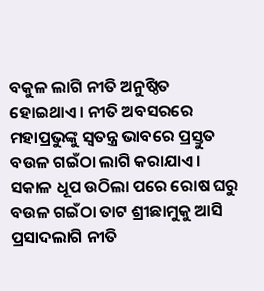ବକୁଳ ଲାଗି ନୀତି ଅନୁଷ୍ଠିତ ହୋଇଥାଏ। ନୀତି ଅବସରରେ ମହାପ୍ରଭୁଙ୍କୁ ସ୍ବତନ୍ତ୍ର ଭାବରେ ପ୍ରସ୍ତୁତ ବଉଳ ଗଇଁଠା ଲାଗି କରାଯାଏ। ସକାଳ ଧୂପ ଉଠିଲା ପରେ ରୋଷ ଘରୁ ବଉଳ ଗଇଁଠା ତାଟ ଶ୍ରୀଛାମୁକୁ ଆସି ପ୍ରସାଦଲାଗି ନୀତି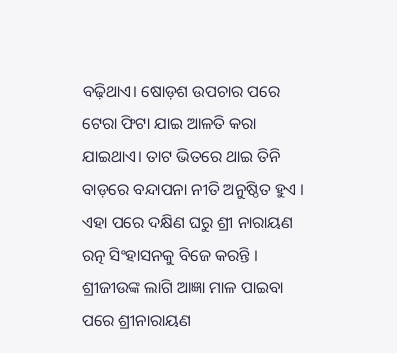ବଢ଼ିଥାଏ। ଷୋଡ଼ଶ ଉପଚାର ପରେ ଟେରା ଫିଟା ଯାଇ ଆଳତି କରା ଯାଇଥାଏ। ତାଟ ଭିତରେ ଥାଇ ତିନି ବାଡ଼ରେ ବନ୍ଦାପନା ନୀତି ଅନୁଷ୍ଠିତ ହୁଏ । ଏହା ପରେ ଦକ୍ଷିଣ ଘରୁ ଶ୍ରୀ ନାରାୟଣ ରତ୍ନ ସିଂହାସନକୁ ବିଜେ କରନ୍ତି । ଶ୍ରୀଜୀଉଙ୍କ ଲାଗି ଆଜ୍ଞା ମାଳ ପାଇବା ପରେ ଶ୍ରୀନାରାୟଣ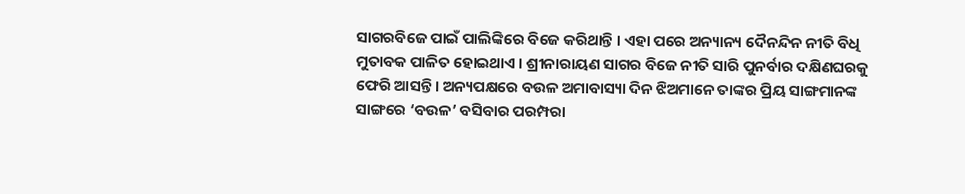ସାଗରବିଜେ ପାଇଁ ପାଲିଙ୍କିରେ ବିଜେ କରିଥାନ୍ତି । ଏହା ପରେ ଅନ୍ୟାନ୍ୟ ଦୈନନ୍ଦିନ ନୀତି ବିଧି ମୁତାବକ ପାଳିତ ହୋଇଥାଏ । ଶ୍ରୀନାରାୟଣ ସାଗର ବିଜେ ନୀତି ସାରି ପୁନର୍ବାର ଦକ୍ଷିଣଘରକୁ ଫେରି ଆସନ୍ତି । ଅନ୍ୟପକ୍ଷରେ ବଉଳ ଅମାବାସ୍ୟା ଦିନ ଝିଅମାନେ ତାଙ୍କର ପ୍ରିୟ ସାଙ୍ଗମାନଙ୍କ ସାଙ୍ଗରେ ‘ବଉଳ’ ବସିବାର ପରମ୍ପରା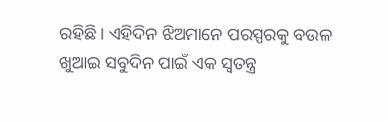ରହିଛି। ଏହିଦିନ ଝିଅମାନେ ପରସ୍ପରକୁ ବଉଳ ଖୁଆଇ ସବୁଦିନ ପାଇଁ ଏକ ସ୍ବତନ୍ତ୍ର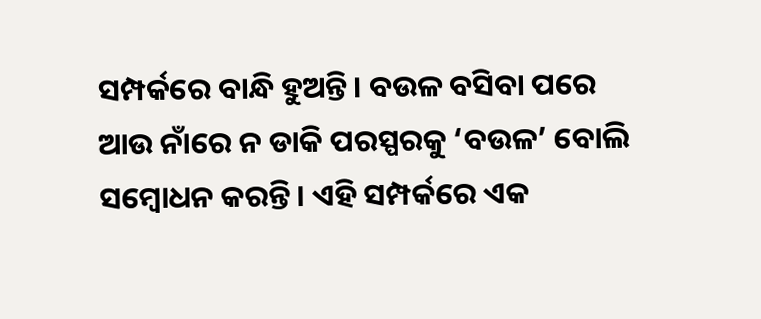ସମ୍ପର୍କରେ ବାନ୍ଧି ହୁଅନ୍ତି। ବଉଳ ବସିବା ପରେ ଆଉ ନାଁରେ ନ ଡାକି ପରସ୍ପରକୁ ‘ବଉଳ’ ବୋଲି ସମ୍ବୋଧନ କରନ୍ତି। ଏହି ସମ୍ପର୍କରେ ଏକ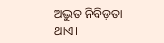ଅଦ୍ଭୁତ ନିବିଡ଼ତା ଥାଏ।